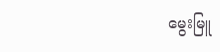မွေးမြူ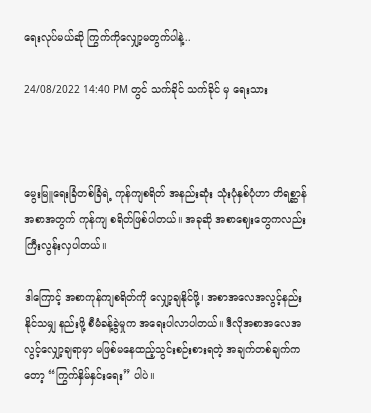ရေးလုပ်မယ်ဆို ကြွက်ကိုလျှော့မတွက်ပါနဲ့..

24/08/2022 14:40 PM တွင် သက်ခိုင် သက်ခိုင် မှ ရေးသား



မွေးမြူရေးခြံတစ်ခြံရဲ့ ကုန်ကျစရိတ် အနည်းဆုံး သုံးပုံနှစ်ပုံဟာ တိရစ္ဆာန်အစာအတွက် ကုန်ကျ စရိတ်ဖြစ်ပါတယ်။ အခုဆို အစာဈေးတွေကလည်း ကြီးလွန်းလှပါတယ်။

ဒါကြောင့် အစာကုန်ကျစရိတ်ကို လျှော့ချနိုင်ဖို့၊ အစာအလေအလွင့်နည်းနိုင်သမျှ နည်းဖို့ စီမံခန့်ခွဲမှုက အရေးပါလာပါတယ်။ ဒီလိုအစာအလေအလွင့်လျှော့ချရာမှာ မဖြစ်မနေထည့်သွင်းစဉ်းစားရတဲ့ အချက်တစ်ချက်ကတော့ “ကြွက်နှိမ်နှင်းရေး” ပါပဲ။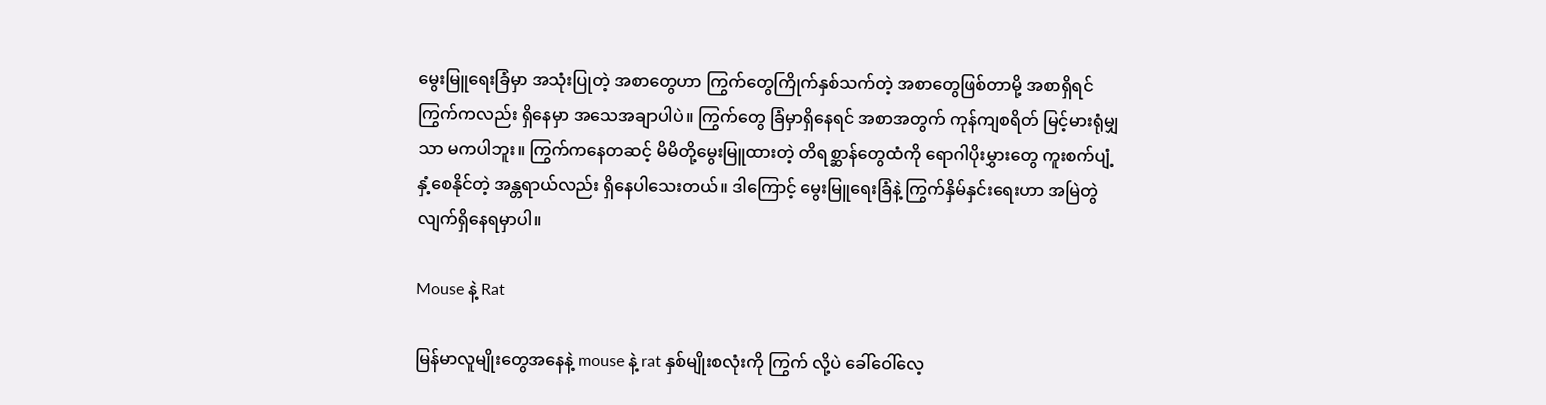မွေးမြူရေးခြံမှာ အသုံးပြုတဲ့ အစာတွေဟာ ကြွက်တွေကြိုက်နှစ်သက်တဲ့ အစာတွေဖြစ်တာမို့ အစာရှိရင် ကြွက်ကလည်း ရှိနေမှာ အသေအချာပါပဲ။ ကြွက်တွေ ခြံမှာရှိနေရင် အစာအတွက် ကုန်ကျစရိတ် မြင့်မားရုံမျှသာ မကပါဘူး။ ကြွက်ကနေတဆင့် မိမိတို့မွေးမြူထားတဲ့ တိရစ္ဆာန်တွေထံကို ရောဂါပိုးမွှားတွေ ကူးစက်ပျံ့နှံ့စေနိုင်တဲ့ အန္တရာယ်လည်း ရှိနေပါသေးတယ်။ ဒါကြောင့် မွေးမြူရေးခြံနဲ့ ကြွက်နှိမ်နှင်းရေးဟာ အမြဲတွဲလျက်ရှိနေရမှာပါ။

Mouse နဲ့ Rat

မြန်မာလူမျိုးတွေအနေနဲ့ mouse နဲ့ rat နှစ်မျိုးစလုံးကို ကြွက် လို့ပဲ ခေါ်ဝေါ်လေ့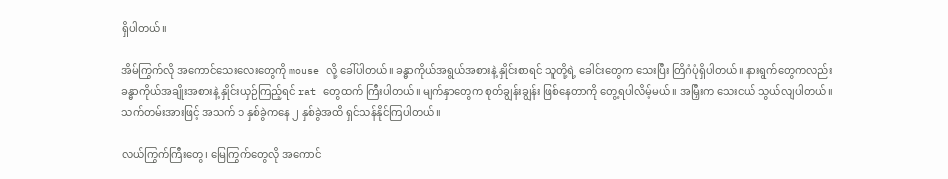ရှိပါတယ်။

အိမ်ကြွက်လို အကောင်သေးလေးတွေကို mouse လို့ ခေါ်ပါတယ်။ ခန္ဓာကိုယ်အရွယ်အစားနဲ့ နှိုင်းစာရင် သူတို့ရဲ့ ခေါင်းတွေက သေးပြီး တြိဂံပုံရှိပါတယ်။ နားရွက်တွေကလည်း ခန္ဓာကိုယ်အချိုးအစားနဲ့ နှိုင်းယှဉ်ကြည့်ရင် rat တွေထက် ကြီးပါတယ်။ မျက်နှာတွေက စုတ်ချွန်းချွန်း ဖြစ်နေတာကို တွေ့ရပါလိမ့်မယ်။ အမြှီးက သေးငယ် သွယ်လျပါတယ်။ သက်တမ်းအားဖြင့် အသက် ၁ နှစ်ခွဲကနေ ၂ နှစ်ခွဲအထိ ရှင်သန်နိုင်ကြပါတယ်။

လယ်ကြွက်ကြီးတွေ၊ မြေကြွက်တွေလို အကောင်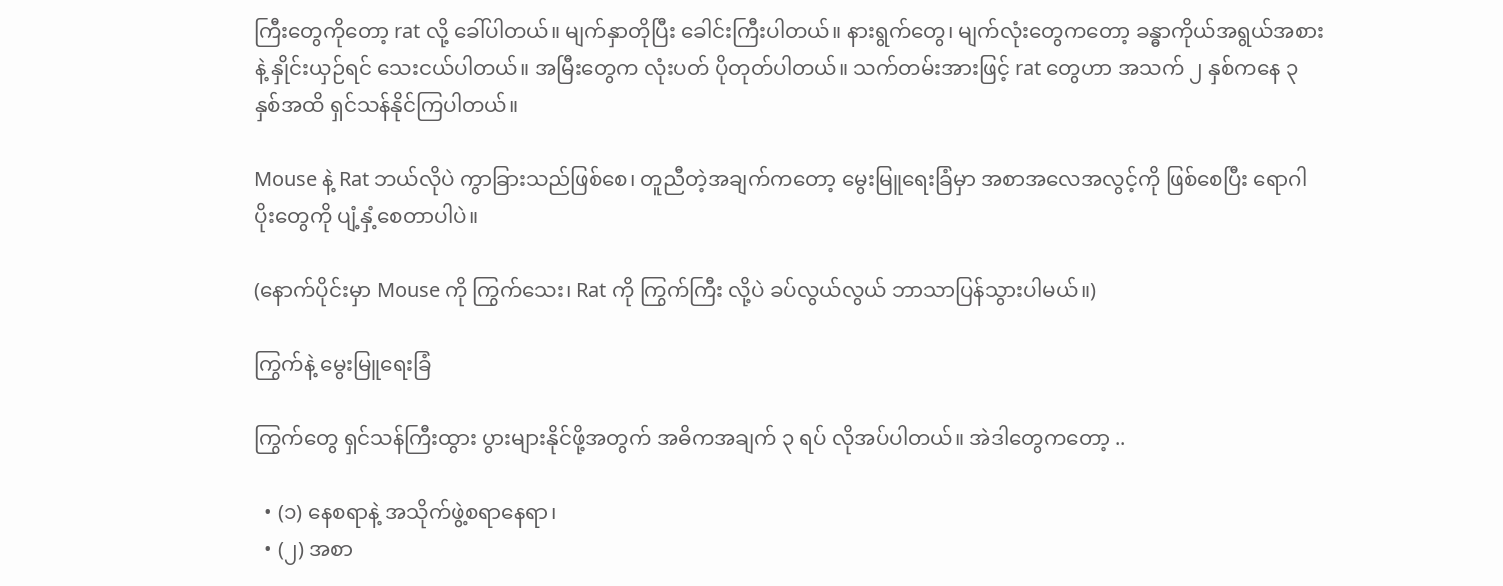ကြီးတွေကိုတော့ rat လို့ ခေါ်ပါတယ်။ မျက်နှာတိုပြီး ခေါင်းကြီးပါတယ်။ နားရွက်တွေ၊ မျက်လုံးတွေကတော့ ခန္ဓာကိုယ်အရွယ်အစားနဲ့ နှိုင်းယှဉ်ရင် သေးငယ်ပါတယ်။ အမြီးတွေက လုံးပတ် ပိုတုတ်ပါတယ်။ သက်တမ်းအားဖြင့် rat တွေဟာ အသက် ၂ နှစ်ကနေ ၃ နှစ်အထိ ရှင်သန်နိုင်ကြပါတယ်။

Mouse နဲ့ Rat ဘယ်လိုပဲ ကွာခြားသည်ဖြစ်စေ၊ တူညီတဲ့အချက်ကတော့ မွေးမြူရေးခြံမှာ အစာအလေအလွင့်ကို ဖြစ်စေပြီး ရောဂါပိုးတွေကို ပျံ့နှံ့စေတာပါပဲ။

(နောက်ပိုင်းမှာ Mouse ကို ကြွက်သေး၊ Rat ကို ကြွက်ကြီး လို့ပဲ ခပ်လွယ်လွယ် ဘာသာပြန်သွားပါမယ်။)

ကြွက်နဲ့ မွေးမြူရေးခြံ

ကြွက်တွေ ရှင်သန်ကြီးထွား ပွားများနိုင်ဖို့အတွက် အဓိကအချက် ၃ ရပ် လိုအပ်ပါတယ်။ အဲဒါတွေကတော့ ..

  • (၁) နေစရာနဲ့ အသိုက်ဖွဲ့စရာနေရာ၊
  • (၂) အစာ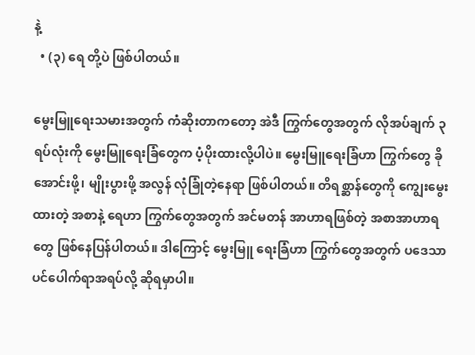နဲ့
  • (၃) ရေ တို့ပဲ ဖြစ်ပါတယ်။

မွေးမြူရေးသမားအတွက် ကံဆိုးတာကတော့ အဲဒီ ကြွက်တွေအတွက် လိုအပ်ချက် ၃ ရပ်လုံးကို မွေးမြူရေးခြံတွေက ပံ့ပိုးထားလို့ပါပဲ။ မွေးမြူရေးခြံဟာ ကြွက်တွေ ခိုအောင်းဖို့၊ မျိုးပွားဖို့ အလွန် လုံခြုံတဲ့နေရာ ဖြစ်ပါတယ်။ တိရစ္ဆာန်တွေကို ကျွေးမွေးထားတဲ့ အစာနဲ့ ရေဟာ ကြွက်တွေအတွက် အင်မတန် အာဟာရဖြစ်တဲ့ အစာအာဟာရတွေ ဖြစ်နေပြန်ပါတယ်။ ဒါကြောင့် မွေးမြူ ရေးခြံဟာ ကြွက်တွေအတွက် ပဒေသာပင်ပေါက်ရာအရပ်လို့ ဆိုရမှာပါ။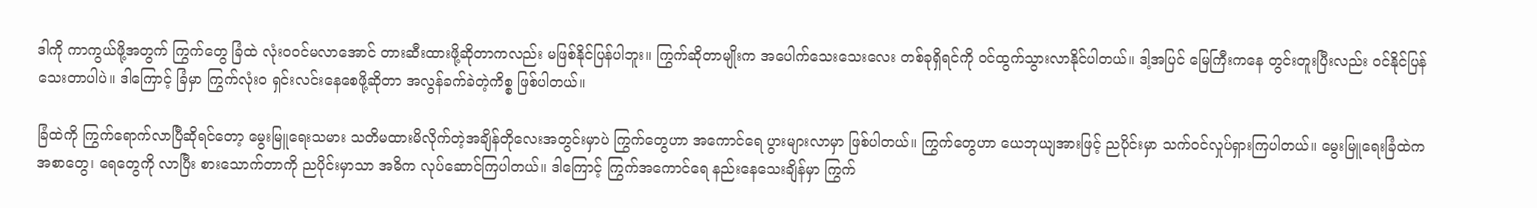ဒါကို ကာကွယ်ဖို့အတွက် ကြွက်တွေ ခြံထဲ လုံးဝဝင်မလာအောင် တားဆီးထားဖို့ဆိုတာကလည်း မဖြစ်နိုင်ပြန်ပါဘူး။ ကြွက်ဆိုတာမျိုးက အပေါက်သေးသေးလေး တစ်ခုရှိရင်ကို ဝင်ထွက်သွားလာနိုင်ပါတယ်။ ဒါ့အပြင် မြေကြီးကနေ တွင်းတူးပြီးလည်း ဝင်နိုင်ပြန်သေးတာပါပဲ။ ဒါကြောင့် ခြံမှာ ကြွက်လုံးဝ ရှင်းလင်းနေစေဖို့ဆိုတာ အလွန်ခက်ခဲတဲ့ကိစ္စ ဖြစ်ပါတယ်။

ခြံထဲကို ကြွက်ရောက်လာပြီဆိုရင်တော့ မွေးမြူရေးသမား သတိမထားမိလိုက်တဲ့အချိန်တိုလေးအတွင်းမှာပဲ ကြွက်တွေဟာ အကောင်ရေ ပွားများလာမှာ ဖြစ်ပါတယ်။ ကြွက်တွေဟာ ယေဘုယျအားဖြင့် ညပိုင်းမှာ သက်ဝင်လှုပ်ရှားကြပါတယ်။ မွေးမြူရေးခြံထဲက အစာတွေ၊ ရေတွေကို လာပြီး စားသောက်တာကို ညပိုင်းမှာသာ အဓိက လုပ်ဆောင်ကြပါတယ်။ ဒါကြောင့် ကြွက်အကောင်ရေ နည်းနေသေးချိန်မှာ ကြွက်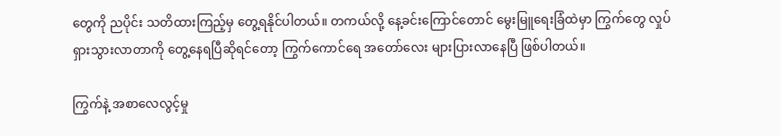တွေကို ညပိုင်း သတိထားကြည့်မှ တွေ့ရနိုင်ပါတယ်။ တကယ်လို့ နေ့ခင်းကြောင်တောင် မွေးမြူရေးခြံထဲမှာ ကြွက်တွေ လှုပ်ရှားသွားလာတာကို တွေ့နေရပြီဆိုရင်တော့ ကြွက်ကောင်ရေ အတော်လေး များပြားလာနေပြီ ဖြစ်ပါတယ်။

ကြွက်နဲ့ အစာလေလွင့်မှု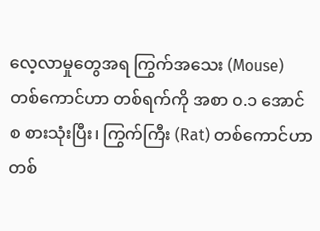လေ့လာမှုတွေအရ ကြွက်အသေး (Mouse) တစ်ကောင်ဟာ တစ်ရက်ကို အစာ ၀.၁ အောင်စ စားသုံးပြီး၊ ကြွက်ကြီး (Rat) တစ်ကောင်ဟာ တစ်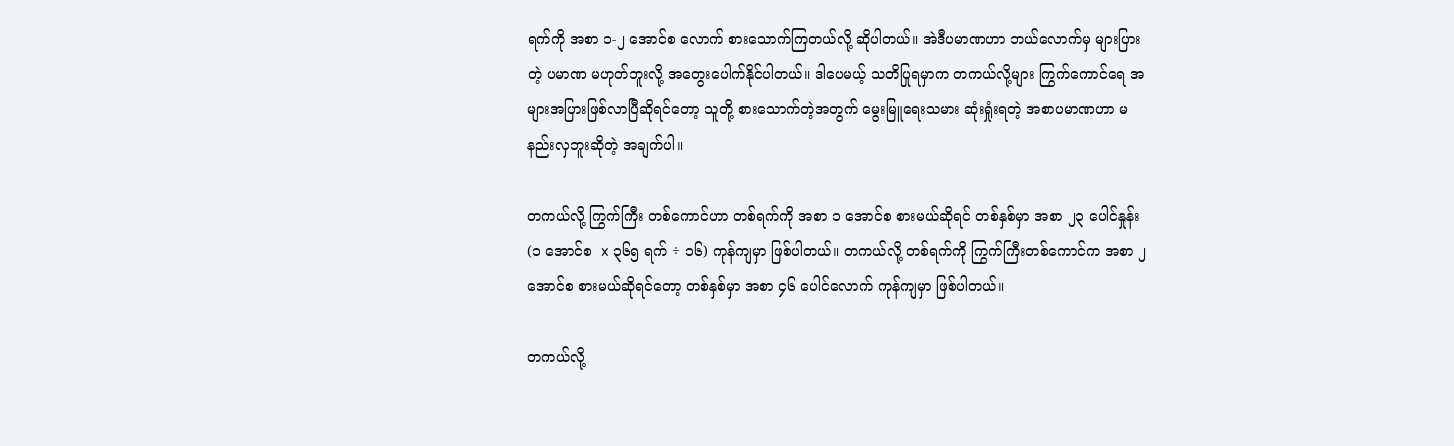ရက်ကို အစာ ၁-၂ အောင်စ လောက် စားသောက်ကြတယ်လို့ ဆိုပါတယ်။ အဲဒီပမာဏဟာ ဘယ်လောက်မှ များပြားတဲ့ ပမာဏ မဟုတ်ဘူးလို့ အတွေးပေါက်နိုင်ပါတယ်။ ဒါပေမယ့် သတိပြုရမှာက တကယ်လို့များ ကြွက်ကောင်ရေ အများအပြားဖြစ်လာပြီဆိုရင်တော့ သူတို့ စားသောက်တဲ့အတွက် မွေးမြူရေးသမား ဆုံးရှုံးရတဲ့ အစာပမာဏဟာ မနည်းလှဘူးဆိုတဲ့ အချက်ပါ။

တကယ်လို့ ကြွက်ကြီး တစ်ကောင်ဟာ တစ်ရက်ကို အစာ ၁ အောင်စ စားမယ်ဆိုရင် တစ်နှစ်မှာ အစာ ၂၃ ပေါင်နှုန်း (၁ အောင်စ  x ၃၆၅ ရက် ÷ ၁၆) ကုန်ကျမှာ ဖြစ်ပါတယ်။ တကယ်လို့ တစ်ရက်ကို ကြွက်ကြီးတစ်ကောင်က အစာ ၂ အောင်စ စားမယ်ဆိုရင်တော့ တစ်နှစ်မှာ အစာ ၄၆ ပေါင်လောက် ကုန်ကျမှာ ဖြစ်ပါတယ်။

တကယ်လို့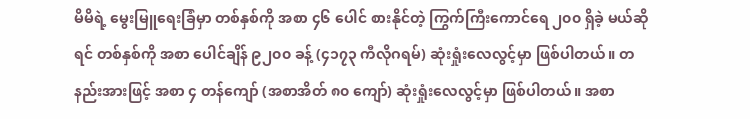မိမိရဲ့ မွေးမြူရေးခြံမှာ တစ်နှစ်ကို အစာ ၄၆ ပေါင် စားနိုင်တဲ့ ကြွက်‌ကြီးကောင်ရေ ၂၀၀ ရှိခဲ့ မယ်ဆိုရင် တစ်နှစ်ကို အစာ ပေါင်ချိန် ၉၂၀၀ ခန့် (၄၁၇၃ ကီလိုဂရမ်) ဆုံးရှုံးလေလွင့်မှာ ဖြစ်ပါတယ်။ တနည်းအားဖြင့် အစာ ၄ တန်ကျော် (အစာအိတ် ၈၀ ကျော်) ဆုံးရှုံးလေလွင့်မှာ ဖြစ်ပါတယ်။ အစာ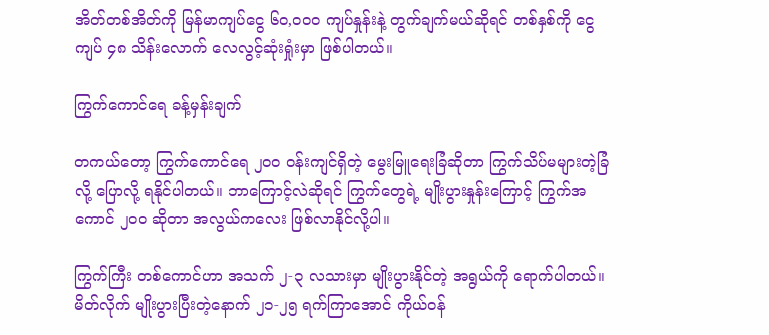အိတ်တစ်အိတ်ကို မြန်မာကျပ်ငွေ ၆၀,၀၀၀ ကျပ်နှုန်းနဲ့ တွက်ချက်မယ်ဆိုရင် တစ်နှစ်ကို ငွေကျပ် ၄၈ သိန်းလောက် လေလွင့်ဆုံးရှုံးမှာ ဖြစ်ပါတယ်။

ကြွက်ကောင်ရေ ခန့်မှန်းချက်

တကယ်တော့ ကြွက်ကောင်ရေ ၂၀၀ ဝန်းကျင်ရှိတဲ့ မွေးမြူရေးခြံဆိုတာ ကြွက်သိပ်မများတဲ့ခြံလို့ ပြောလို့ ရနိုင်ပါတယ်။ ဘာကြောင့်လဲဆိုရင် ကြွက်တွေရဲ့ မျိုးပွားနှုန်းကြောင့် ကြွက်အကောင် ၂၀၀ ဆိုတာ အလွယ်ကလေး ဖြစ်လာနိုင်လို့ပါ။

ကြွက်ကြီး တစ်ကောင်ဟာ အသက် ၂-၃ လသားမှာ မျိုးပွားနိုင်တဲ့ အရွယ်ကို ရောက်ပါတယ်။ မိတ်လိုက် မျိုးပွားပြီးတဲ့နောက် ၂၁-၂၅ ရက်ကြာအောင် ကိုယ်ဝန်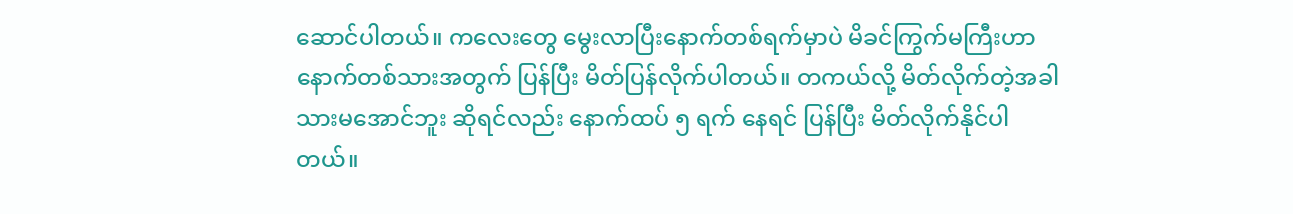ဆောင်ပါတယ်။ ကလေးတွေ မွေးလာပြီးနောက်တစ်ရက်မှာပဲ မိခင်ကြွက်မကြီးဟာ နောက်တစ်သားအတွက် ပြန်ပြီး မိတ်ပြန်လိုက်ပါတယ်။ တကယ်လို့ မိတ်လိုက်တဲ့အခါ သားမအောင်ဘူး ဆိုရင်လည်း နောက်ထပ် ၅ ရက် နေရင် ပြန်ပြီး မိတ်လိုက်နိုင်ပါတယ်။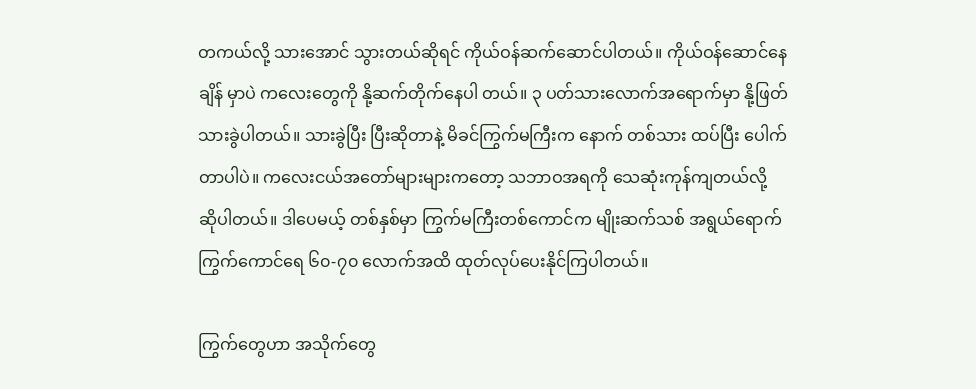တကယ်လို့ သားအောင် သွားတယ်ဆိုရင် ကိုယ်ဝန်ဆက်ဆောင်ပါတယ်။ ကိုယ်ဝန်ဆောင်နေချိန် မှာပဲ ကလေးတွေကို နို့ဆက်တိုက်နေပါ တယ်။ ၃ ပတ်သားလောက်အရောက်မှာ နို့ဖြတ်သားခွဲပါတယ်။ သားခွဲပြီး ပြီးဆိုတာနဲ့ မိခင်ကြွက်မကြီးက နောက် တစ်သား ထပ်ပြီး ပေါက်တာပါပဲ။ ကလေးငယ်အတော်များများကတော့ သဘာဝအရကို သေဆုံးကုန်ကျတယ်လို့ ဆိုပါတယ်။ ဒါပေမယ့် တစ်နှစ်မှာ ကြွက်မကြီးတစ်ကောင်က မျိုးဆက်သစ် အရွယ်ရောက် ကြွက်ကောင်ရေ ၆၀-၇၀ လောက်အထိ ထုတ်လုပ်ပေးနိုင်ကြပါတယ်။

ကြွက်တွေဟာ အသိုက်တွေ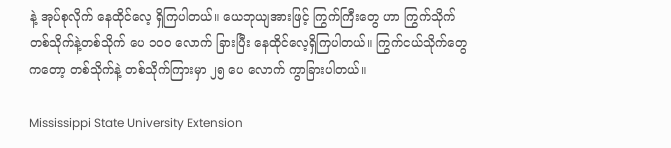နဲ့ အုပ်စုလိုက် နေထိုင်လေ့ ရှိကြပါတယ်။ ယေဘုယျအားဖြင့် ကြွက်ကြီးတွေ ဟာ ကြွက်သိုက် တစ်သိုက်နဲ့တစ်သိုက် ပေ ၁၀၀ လောက် ခြားပြီး နေထိုင်လေ့ရှိကြပါတယ်။ ကြွက်ငယ်သိုက်တွေ ကတော့ တစ်သိုက်နဲ့ တစ်သိုက်ကြားမှာ ၂၅ ပေ လောက် ကွာခြားပါတယ်။

Mississippi State University Extension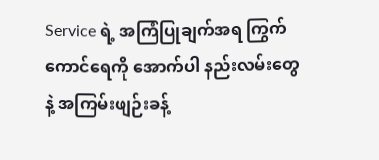Service ရဲ့ အကြံပြုချက်အရ ကြွက်ကောင်ရေကို အောက်ပါ နည်းလမ်းတွေနဲ့ အကြမ်းဖျဉ်းခန့်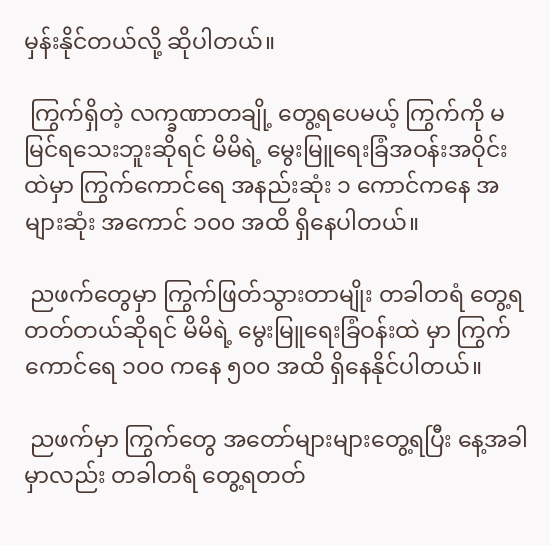မှန်းနိုင်တယ်လို့ ဆိုပါတယ်။

 ကြွက်ရှိတဲ့ လက္ခဏာတချို့ တွေ့ရပေမယ့် ကြွက်ကို မမြင်ရသေးဘူးဆိုရင် မိမိရဲ့ မွေးမြူရေးခြံအဝန်းအဝိုင်းထဲမှာ ကြွက်ကောင်ရေ အနည်းဆုံး ၁ ကောင်ကနေ အများဆုံး အကောင် ၁၀၀ အထိ ရှိနေပါတယ်။

 ညဖက်တွေမှာ ကြွက်ဖြတ်သွားတာမျိုး တခါတရံ တွေ့ရတတ်တယ်ဆိုရင် မိမိရဲ့ မွေးမြူရေးခြံဝန်းထဲ မှာ ကြွက်ကောင်ရေ ၁၀၀ ကနေ ၅၀၀ အထိ ရှိနေနိုင်ပါတယ်။

 ညဖက်မှာ ကြွက်တွေ အတော်များများတွေ့ရပြီး နေ့အခါမှာလည်း တခါတရံ တွေ့ရတတ်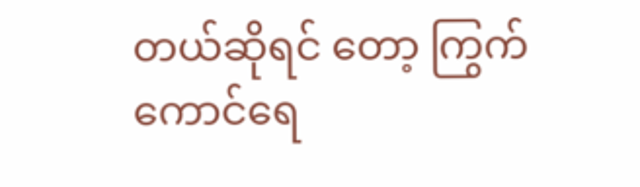တယ်ဆိုရင် တော့ ကြွက်ကောင်ရေ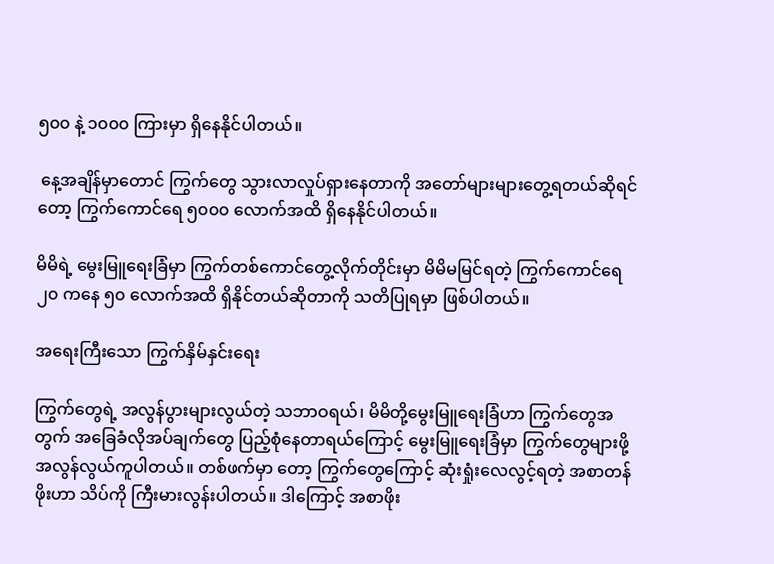၅၀၀ နဲ့ ၁၀၀၀ ကြားမှာ ရှိနေနိုင်ပါတယ်။

 နေ့အချိန်မှာတောင် ကြွက်တွေ သွားလာလှုပ်ရှားနေတာကို အတော်များများတွေ့ရတယ်ဆိုရင်တော့ ကြွက်ကောင်ရေ ၅၀၀၀ လောက်အထိ ရှိနေနိုင်ပါတယ်။

မိမိရဲ့ မွေးမြူရေးခြံမှာ ကြွက်တစ်ကောင်တွေ့လိုက်တိုင်းမှာ မိမိမမြင်ရတဲ့ ကြွက်ကောင်ရေ ၂၀ ကနေ ၅၀ လောက်အထိ ရှိနိုင်တယ်ဆိုတာကို သတိပြုရမှာ ဖြစ်ပါတယ်။

အရေးကြီးသော ကြွက်နှိမ်နှင်းရေး

ကြွက်တွေရဲ့ အလွန်ပွားများလွယ်တဲ့ သဘာဝရယ်၊ မိမိတို့မွေးမြူရေးခြံဟာ ကြွက်တွေအတွက် အခြေခံလိုအပ်ချက်တွေ ပြည့်စုံနေတာရယ်ကြောင့် မွေးမြူရေးခြံမှာ ကြွက်တွေများဖို့ အလွန်လွယ်ကူပါတယ်။ တစ်ဖက်မှာ တော့ ကြွက်တွေကြောင့် ဆုံးရှုံးလေလွင့်ရတဲ့ အစာတန်ဖိုးဟာ သိပ်ကို ကြီးမားလွန်းပါတယ်။ ဒါကြောင့် အစာဖိုး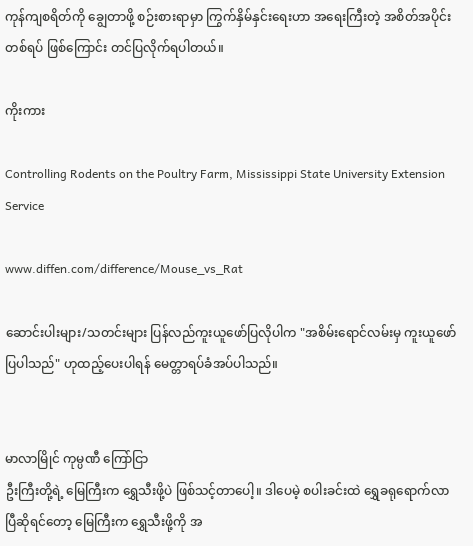ကုန်ကျစရိတ်ကို ချွေတာဖို့ စဉ်းစားရာမှာ ကြွက်နှိမ်နှင်းရေးဟာ အရေးကြီးတဲ့ အစိတ်အပိုင်းတစ်ရပ် ဖြစ်ကြောင်း တင်ပြလိုက်ရပါတယ်။

ကိုးကား

Controlling Rodents on the Poultry Farm, Mississippi State University Extension Service

www.diffen.com/difference/Mouse_vs_Rat

ဆောင်းပါးများ/သတင်းများ ပြန်လည်ကူးယူဖော်ပြလိုပါက "အစိမ်းရောင်လမ်းမှ ကူးယူဖော်ပြပါသည်" ဟုထည့်ပေးပါရန် မေတ္တာရပ်ခံအပ်ပါသည်။


မာလာမြိုင် ကုမ္ပဏီ ကြော်ငြာ
ဦးကြီးတို့ရဲ့ မြေကြီးက ရွှေသီးဖို့ပဲ ဖြစ်သင့်တာပေါ့။ ဒါပေမဲ့ စပါးခင်းထဲ ရွှေခရုရောက်လာပြီဆိုရင်တော့ မြေကြီးက ရွှေသီးဖို့ကို အ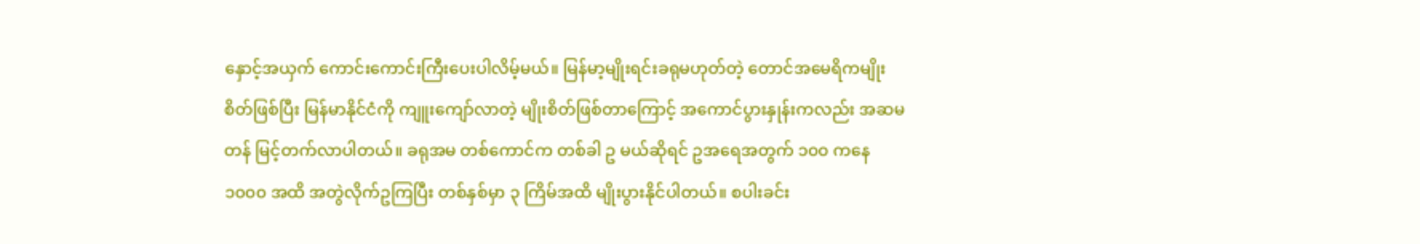နှောင့်အယှက် ကောင်းကောင်းကြီးပေးပါလိမ့်မယ်။ မြန်မာ့မျိုးရင်းခရုမဟုတ်တဲ့ တောင်အမေရိကမျိုးစိတ်ဖြစ်ပြီး မြန်မာနိုင်ငံကို ကျူးကျော်လာတဲ့ မျိုးစိတ်ဖြစ်တာကြောင့် အကောင်ပွားနှုန်းကလည်း အဆမတန် မြင့်တက်လာပါတယ်။ ခရုအမ တစ်ကောင်က တစ်ခါ ဥ မယ်ဆိုရင် ဥအရေအတွက် ၁၀၀ ကနေ ၁၀၀၀ အထိ အတွဲလိုက်ဥကြပြီး တစ်နှစ်မှာ ၃ ကြိမ်အထိ မျိုးပွားနိုင်ပါတယ်။ စပါးခင်း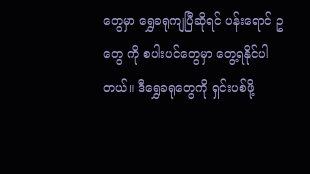တွေမှာ ရွှေခရုကျပြီဆိုရင် ပန်းရောင် ဥ တွေ ကို စပါးပင်တွေမှာ တွေ့ရနိုင်ပါတယ်။ ဒီရွှေခရုတွေကို ရှင်းပစ်ဖို့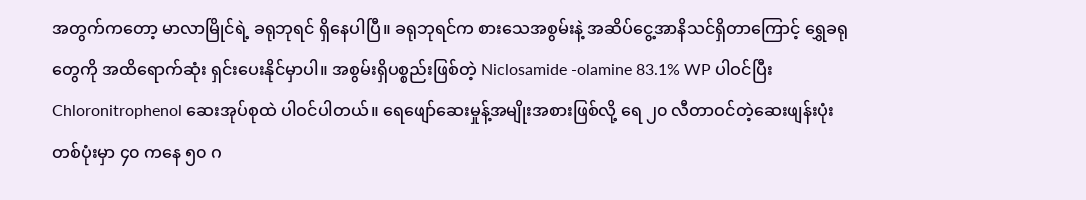အတွက်ကတော့ မာလာမြိုင်ရဲ့ ခရုဘုရင် ရှိနေပါပြီ။ ခရုဘုရင်က စားသေအစွမ်းနဲ့ အဆိပ်ငွေ့အာနိသင်ရှိတာကြောင့် ရွှေခရုတွေကို အထိရောက်ဆုံး ရှင်းပေးနိုင်မှာပါ။ အစွမ်းရှိပစ္စည်းဖြစ်တဲ့ Niclosamide -olamine 83.1% WP ပါဝင်ပြီး Chloronitrophenol ဆေးအုပ်စုထဲ ပါဝင်ပါတယ်။ ရေဖျော်ဆေးမှုန့်အမျိုးအစားဖြစ်လို့ ရေ ၂၀ လီတာဝင်တဲ့ဆေးဖျန်းပုံး တစ်ပုံးမှာ ၄၀ ကနေ ၅၀ ဂ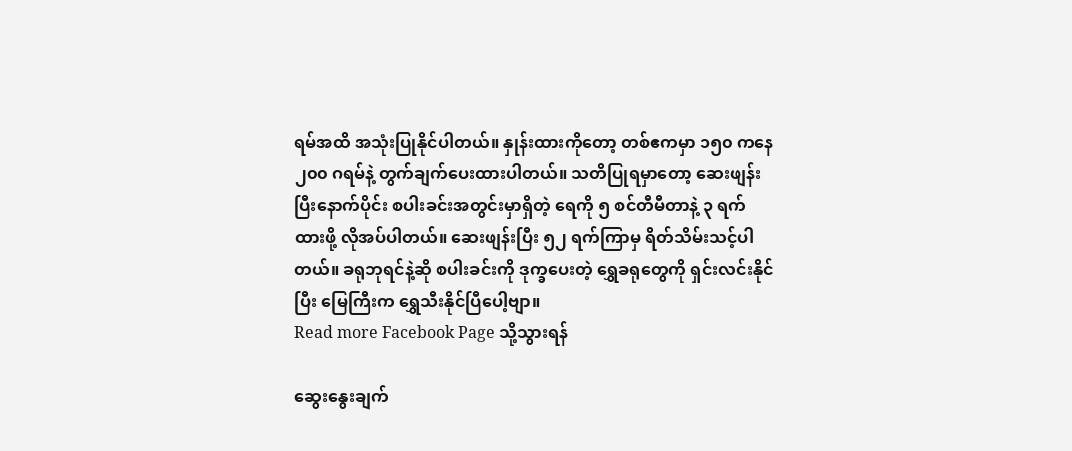ရမ်အထိ အသုံးပြုနိုင်ပါတယ်။ နှုန်းထားကိုတော့ တစ်ဧကမှာ ၁၅၀ ကနေ ၂၀၀ ဂရမ်နဲ့ တွက်ချက်ပေးထားပါတယ်။ သတိပြုရမှာတော့ ဆေးဖျန်းပြီးနောက်ပိုင်း စပါးခင်းအတွင်းမှာရှိတဲ့ ရေကို ၅ စင်တီမီတာနဲ့ ၃ ရက်ထားဖို့ လိုအပ်ပါတယ်။ ဆေးဖျန်းပြီး ၅၂ ရက်ကြာမှ ရိတ်သိမ်းသင့်ပါတယ်။ ခရုဘုရင်နဲ့ဆို စပါးခင်းကို ဒုက္ခပေးတဲ့ ရွှေခရုတွေကို ရှင်းလင်းနိုင်ပြီး မြေကြီးက ရွှေသီးနိုင်ပြီပေါ့ဗျာ။
Read more Facebook Page သို့သွားရန်

ဆွေးနွေးချက်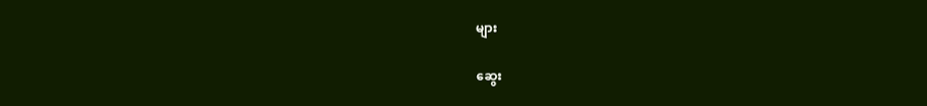များ

ဆွေး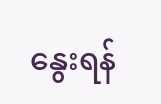နွေးရန်